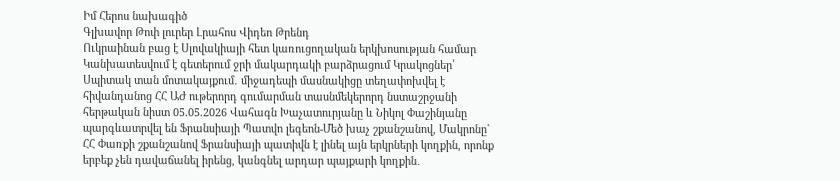Իմ Հերոս նախագիծ
Գլխավոր Թոփ լուրեր Լրահոս Վիդեո Թրենդ
Ուկրաինան բաց է Սլովակիայի հետ կառուցողական երկխոսության համար Կանխատեսվում է գետերում ջրի մակարդակի բարձրացում Կրակոցներ՝ Սպիտակ տան մոտակայքում․ միջադեպի մասնակիցը տեղափոխվել է հիվանդանոց ՀՀ ԱԺ ութերորդ գումարման տասնմեկերորդ նստաշրջանի հերթական նիստ 05.05.2026 Վահագն Խաչատուրյանը և Նիկոլ Փաշինյանը պարգևատրվել են Ֆրանսիայի Պատվո լեգեոն-Մեծ խաչ շքանշանով, Մակրոնը` ՀՀ Փառքի շքանշանով Ֆրանսիայի պատիվն է լինել այն երկրների կողքին, որոնք երբեք չեն դավաճանել իրենց, կանգնել արդար պայքարի կողքին․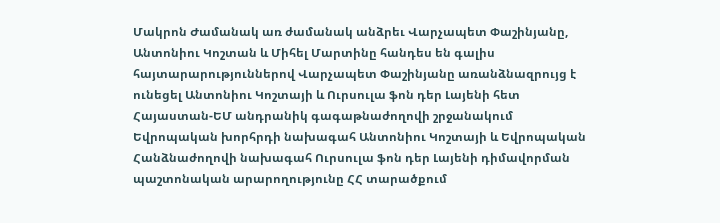Մակրոն Ժամանակ առ ժամանակ անձրեւ Վարչապետ Փաշինյանը, Անտոնիու Կոշտան և Միհել Մարտինը հանդես են գալիս հայտարարություններով Վարչապետ Փաշինյանը առանձնազրույց է ունեցել Անտոնիու Կոշտայի և Ուրսուլա ֆոն դեր Լայենի հետ Հայաստան-ԵՄ անդրանիկ գագաթնաժողովի շրջանակում Եվրոպական խորհրդի նախագահ Անտոնիու Կոշտայի և Եվրոպական Հանձնաժողովի նախագահ Ուրսուլա ֆոն դեր Լայենի դիմավորման պաշտոնական արարողությունը ՀՀ տարածքում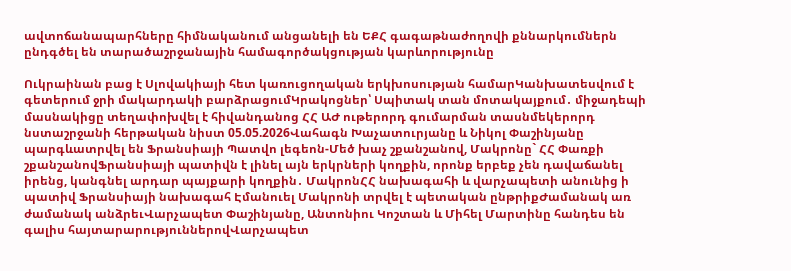ավտոճանապարհները հիմնականում անցանելի են ԵՔՀ գագաթնաժողովի քննարկումներն ընդգծել են տարածաշրջանային համագործակցության կարևորությունը

Ուկրաինան բաց է Սլովակիայի հետ կառուցողական երկխոսության համարԿանխատեսվում է գետերում ջրի մակարդակի բարձրացումԿրակոցներ՝ Սպիտակ տան մոտակայքում․ միջադեպի մասնակիցը տեղափոխվել է հիվանդանոց ՀՀ ԱԺ ութերորդ գումարման տասնմեկերորդ նստաշրջանի հերթական նիստ 05.05.2026Վահագն Խաչատուրյանը և Նիկոլ Փաշինյանը պարգևատրվել են Ֆրանսիայի Պատվո լեգեոն-Մեծ խաչ շքանշանով, Մակրոնը` ՀՀ Փառքի շքանշանովՖրանսիայի պատիվն է լինել այն երկրների կողքին, որոնք երբեք չեն դավաճանել իրենց, կանգնել արդար պայքարի կողքին․ ՄակրոնՀՀ նախագահի և վարչապետի անունից ի պատիվ Ֆրանսիայի նախագահ Էմանուել Մակրոնի տրվել է պետական ընթրիքԺամանակ առ ժամանակ անձրեւՎարչապետ Փաշինյանը, Անտոնիու Կոշտան և Միհել Մարտինը հանդես են գալիս հայտարարություններովՎարչապետ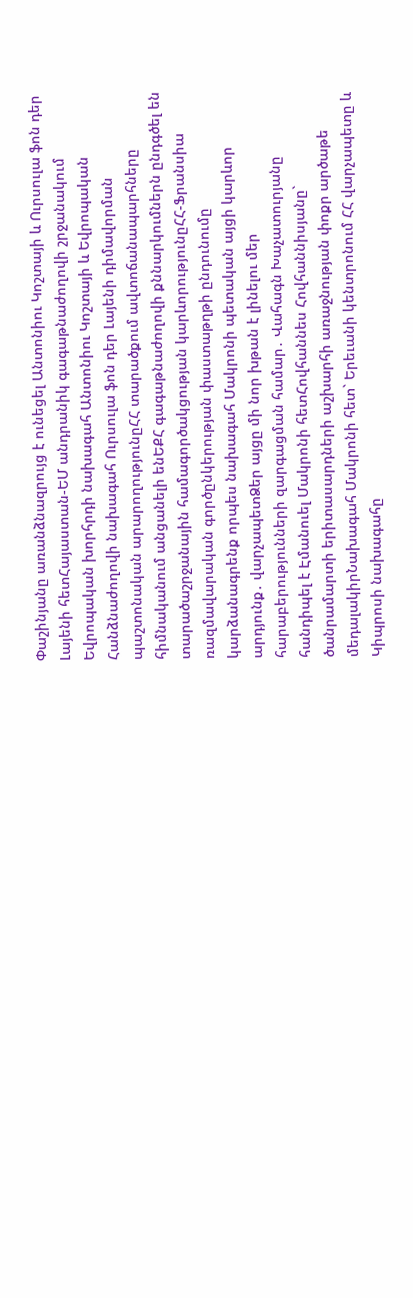Փաշինյանը առանձնազրույց է ունեցել Անտոնիու Կոշտայի և Ուրսուլա ֆոն դեր Լայենի հետՀայաստան-ԵՄ անդրանիկ գագաթնաժողովի շրջանակում Եվրոպական խորհրդի նախագահ Անտոնիու Կոշտայի և Եվրոպական Հանձնաժողովի նախագահ Ուրսուլա ֆոն դեր Լայենի դիմավորման պաշտոնական արարողությունըՀՀ տարածքում ավտոճանապարհները հիմնականում անցանելի ենԵՔՀ գագաթնաժողովի քննարկումներն ընդգծել են տարածաշրջանային համագործակցության կարևորությունըՀՀ-Ֆրանսիա ռազմավարական գործընկերության փաստաթղթի ընդունումը կարձանագրենք որպես նախագահ Մակրոնի պետական այցի կարևոր արդյունք․ վարչապետՁեր այցը մի նոր խթան է լինելու մեր հարաբերությունների զարգացման համար․ Վահագն Խաչատուրյանը հանդիպել է Էմանուել Մակրոնի հետՀովհաննես Հովհաննիսյանը` ծանրամարտի երիտասարդների աշխարհի առաջնության փոքր արծաթե մեդալակիրՆախագահ Մակրոնի հետ` Երեւանի կենտրոնում ՀՀ վարչապետը և Կիպրոսի նախագահը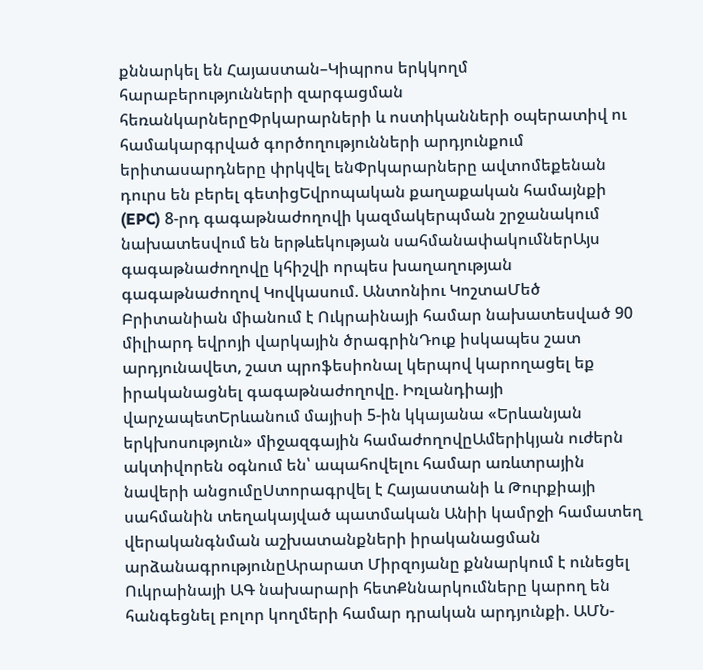քննարկել են Հայաստան–Կիպրոս երկկողմ հարաբերությունների զարգացման հեռանկարներըՓրկարարների և ոստիկանների օպերատիվ ու համակարգրված գործողությունների արդյունքում երիտասարդները փրկվել ենՓրկարարները ավտոմեքենան դուրս են բերել գետիցԵվրոպական քաղաքական համայնքի (EPC) 8-րդ գագաթնաժողովի կազմակերպման շրջանակում նախատեսվում են երթևեկության սահմանափակումներԱյս գագաթնաժողովը կհիշվի որպես խաղաղության գագաթնաժողով Կովկասում. Անտոնիու ԿոշտաՄեծ Բրիտանիան միանում է Ուկրաինայի համար նախատեսված 90 միլիարդ եվրոյի վարկային ծրագրինԴուք իսկապես շատ արդյունավետ, շատ պրոֆեսիոնալ կերպով կարողացել եք իրականացնել գագաթնաժողովը. Իռլանդիայի վարչապետԵրևանում մայիսի 5-ին կկայանա «Երևանյան երկխոսություն» միջազգային համաժողովըԱմերիկյան ուժերն ակտիվորեն օգնում են՝ ապահովելու համար առևտրային նավերի անցումըՍտորագրվել է Հայաստանի և Թուրքիայի սահմանին տեղակայված պատմական Անիի կամրջի համատեղ վերականգնման աշխատանքների իրականացման արձանագրությունըԱրարատ Միրզոյանը քննարկում է ունեցել Ուկրաինայի ԱԳ նախարարի հետՔննարկումները կարող են հանգեցնել բոլոր կողմերի համար դրական արդյունքի. ԱՄՆ-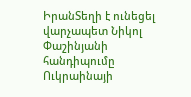ԻրանՏեղի է ունեցել վարչապետ Նիկոլ Փաշինյանի հանդիպումը Ուկրաինայի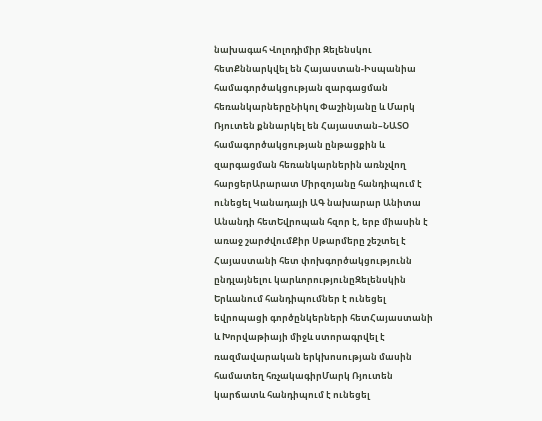նախագահ Վոլոդիմիր Զելենսկու հետՔննարկվել են Հայաստան-Իսպանիա համագործակցության զարգացման հեռանկարներըՆիկոլ Փաշինյանը և Մարկ Ռյուտեն քննարկել են Հայաստան–ՆԱՏՕ համագործակցության ընթացքին և զարգացման հեռանկարներին առնչվող հարցերԱրարատ Միրզոյանը հանդիպում է ունեցել Կանադայի ԱԳ նախարար Անիտա Անանդի հետԵվրոպան հզոր է, երբ միասին է առաջ շարժվումՔիր Սթարմերը շեշտել է Հայաստանի հետ փոխգործակցությունն ընդլայնելու կարևորությունըԶելենսկին Երևանում հանդիպումներ է ունեցել եվրոպացի գործընկերների հետՀայաստանի և Խորվաթիայի միջև ստորագրվել է ռազմավարական երկխոսության մասին համատեղ հռչակագիրՄարկ Ռյուտեն կարճատև հանդիպում է ունեցել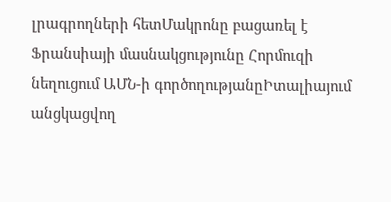լրագրողների հետՄակրոնը բացառել է Ֆրանսիայի մասնակցությունը Հորմուզի նեղուցում ԱՄՆ-ի գործողությանըԻտալիայում անցկացվող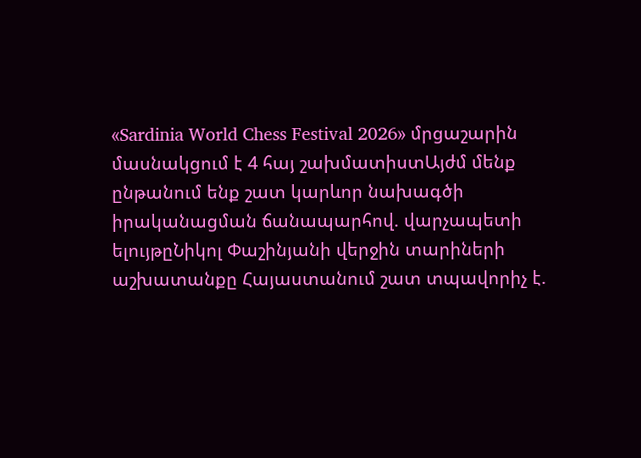«Sardinia World Chess Festival 2026» մրցաշարին մասնակցում է 4 հայ շախմատիստԱյժմ մենք ընթանում ենք շատ կարևոր նախագծի իրականացման ճանապարհով. վարչապետի ելույթըՆիկոլ Փաշինյանի վերջին տարիների աշխատանքը Հայաստանում շատ տպավորիչ է.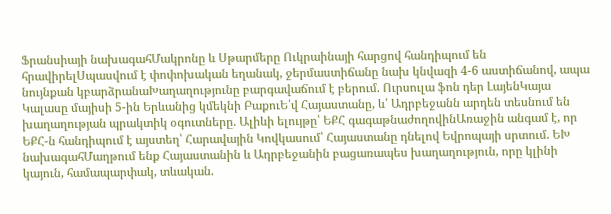Ֆրանսիայի նախագահՄակրոնը և Սթարմերը Ուկրաինայի հարցով հանդիպում են հրավիրելՍպասվում է փոփոխական եղանակ, ջերմաստիճանը նախ կնվազի 4-6 աստիճանով, ապա նույնքան կբարձրանաԽաղաղությունը բարգավաճում է բերում. Ուրսուլա ֆոն դեր ԼայենԿայա Կալասը մայիսի 5-ին Երևանից կմեկնի ԲաքուԵ՛վ Հայաստանը, և՛ Ադրբեջանն արդեն տեսնում են խաղաղության պրակտիկ օգուտները. Ալիևի ելույթը՝ ԵՔՀ գագաթնաժողովինԱռաջին անգամ է, որ ԵՔՀ-ն հանդիպում է այստեղ՝ Հարավային Կովկասում՝ Հայաստանը դնելով Եվրոպայի սրտում. ԵԽ նախագահՄաղթում ենք Հայաստանին և Ադրբեջանին բացառապես խաղաղություն, որը կլինի կայուն, համապարփակ, տևական.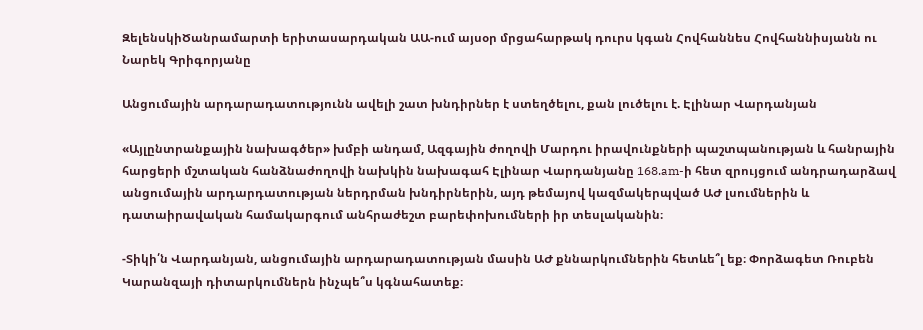ԶելենսկիԾանրամարտի երիտասարդական ԱԱ-ում այսօր մրցահարթակ դուրս կգան Հովհաննես Հովհաննիսյանն ու Նարեկ Գրիգորյանը

Անցումային արդարադատությունն ավելի շատ խնդիրներ է ստեղծելու, քան լուծելու է. Էլինար Վարդանյան

«Այլընտրանքային նախագծեր» խմբի անդամ, Ազգային ժողովի Մարդու իրավունքների պաշտպանության և հանրային հարցերի մշտական հանձնաժողովի նախկին նախագահ Էլինար Վարդանյանը 168.am-ի հետ զրույցում անդրադարձավ անցումային արդարդատության ներդրման խնդիրներին, այդ թեմայով կազմակերպված ԱԺ լսումներին և դատաիրավական համակարգում անհրաժեշտ բարեփոխումների իր տեսլականին։

-Տիկի՛ն Վարդանյան, անցումային արդարադատության մասին ԱԺ քննարկումներին հետևե՞լ եք։ Փորձագետ Ռուբեն Կարանզայի դիտարկումներն ինչպե՞ս կգնահատեք։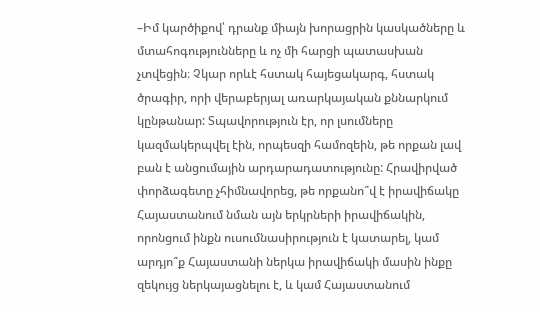–Իմ կարծիքով՝ դրանք միայն խորացրին կասկածները և մտահոգությունները և ոչ մի հարցի պատասխան չտվեցին։ Չկար որևէ հստակ հայեցակարգ, հստակ ծրագիր, որի վերաբերյալ առարկայական քննարկում կընթանար: Տպավորություն էր, որ լսումները կազմակերպվել էին, որպեսզի համոզեին, թե որքան լավ բան է անցումային արդարադատությունը: Հրավիրված փորձագետը չհիմնավորեց, թե որքանո՞վ է իրավիճակը Հայաստանում նման այն երկրների իրավիճակին, որոնցում ինքն ուսումնասիրություն է կատարել, կամ արդյո՞ք Հայաստանի ներկա իրավիճակի մասին ինքը զեկույց ներկայացնելու է, և կամ Հայաստանում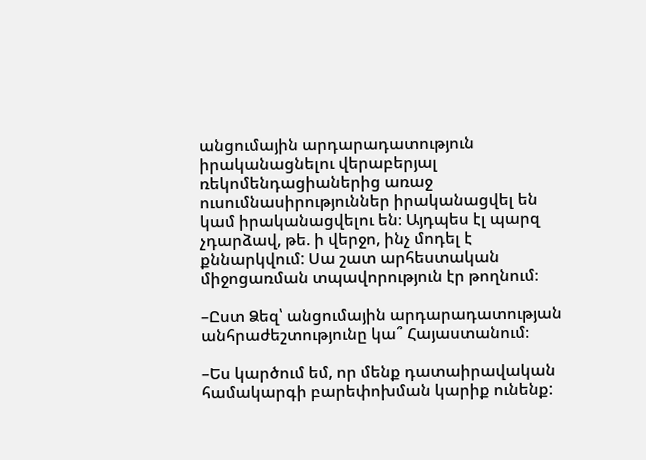անցումային արդարադատություն իրականացնելու վերաբերյալ ռեկոմենդացիաներից առաջ ուսումնասիրություններ իրականացվել են կամ իրականացվելու են։ Այդպես էլ պարզ չդարձավ, թե. ի վերջո, ինչ մոդել է քննարկվում: Սա շատ արհեստական միջոցառման տպավորություն էր թողնում։

–Ըստ Ձեզ՝ անցումային արդարադատության անհրաժեշտությունը կա՞ Հայաստանում։

–Ես կարծում եմ, որ մենք դատաիրավական համակարգի բարեփոխման կարիք ունենք: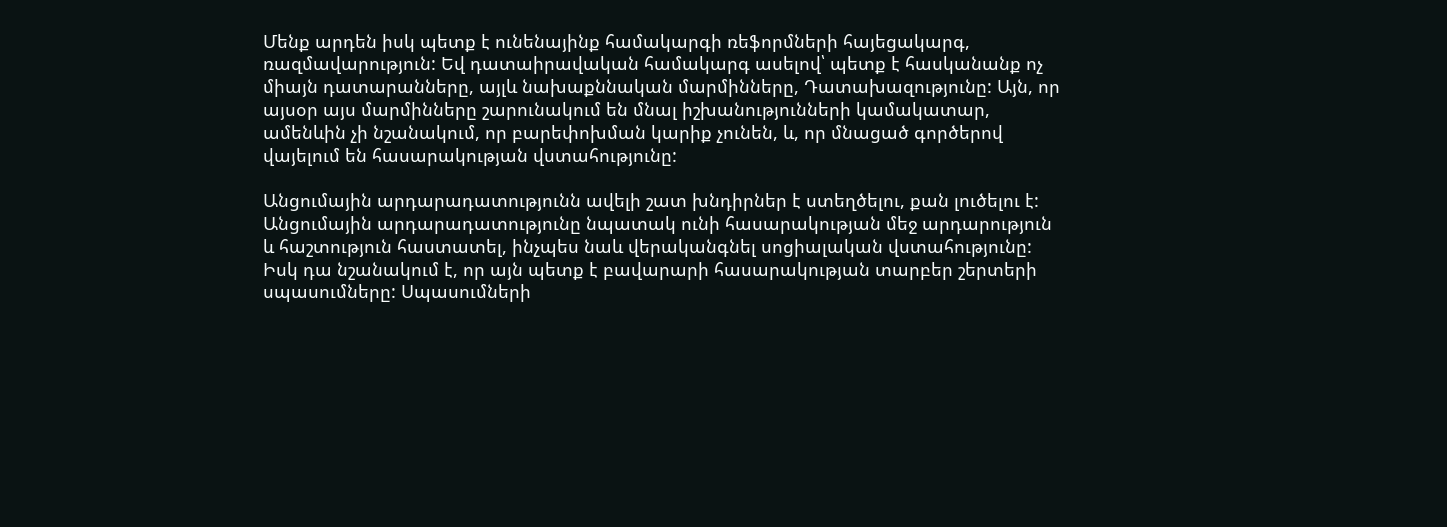Մենք արդեն իսկ պետք է ունենայինք համակարգի ռեֆորմների հայեցակարգ, ռազմավարություն: Եվ դատաիրավական համակարգ ասելով՝ պետք է հասկանանք ոչ միայն դատարանները, այլև նախաքննական մարմինները, Դատախազությունը: Այն, որ այսօր այս մարմինները շարունակում են մնալ իշխանությունների կամակատար, ամենևին չի նշանակում, որ բարեփոխման կարիք չունեն, և, որ մնացած գործերով վայելում են հասարակության վստահությունը:

Անցումային արդարադատությունն ավելի շատ խնդիրներ է ստեղծելու, քան լուծելու է: Անցումային արդարադատությունը նպատակ ունի հասարակության մեջ արդարություն և հաշտություն հաստատել, ինչպես նաև վերականգնել սոցիալական վստահությունը: Իսկ դա նշանակում է, որ այն պետք է բավարարի հասարակության տարբեր շերտերի սպասումները: Սպասումների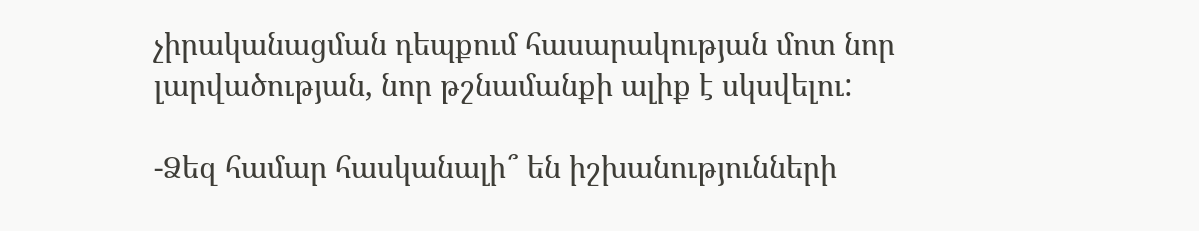չիրականացման դեպքում հասարակության մոտ նոր լարվածության, նոր թշնամանքի ալիք է սկսվելու:

-Ձեզ համար հասկանալի՞ են իշխանությունների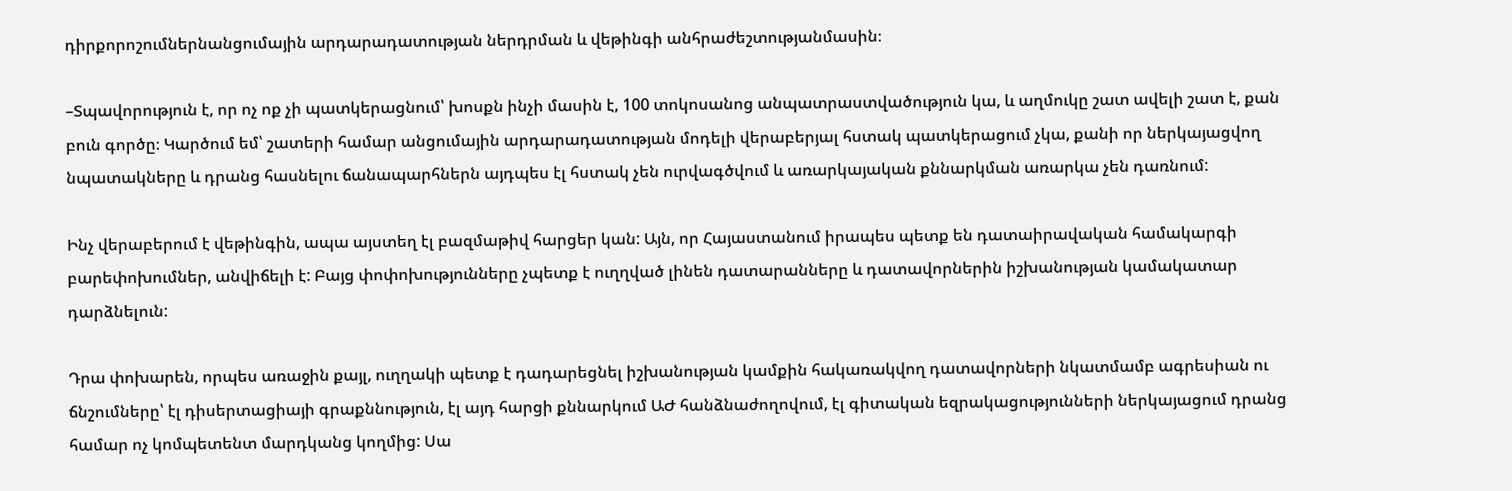դիրքորոշումներնանցումային արդարադատության ներդրման և վեթինգի անհրաժեշտությանմասին։

–Տպավորություն է, որ ոչ ոք չի պատկերացնում՝ խոսքն ինչի մասին է, 100 տոկոսանոց անպատրաստվածություն կա, և աղմուկը շատ ավելի շատ է, քան բուն գործը։ Կարծում եմ՝ շատերի համար անցումային արդարադատության մոդելի վերաբերյալ հստակ պատկերացում չկա, քանի որ ներկայացվող նպատակները և դրանց հասնելու ճանապարհներն այդպես էլ հստակ չեն ուրվագծվում և առարկայական քննարկման առարկա չեն դառնում:

Ինչ վերաբերում է վեթինգին, ապա այստեղ էլ բազմաթիվ հարցեր կան: Այն, որ Հայաստանում իրապես պետք են դատաիրավական համակարգի բարեփոխումներ, անվիճելի է: Բայց փոփոխությունները չպետք է ուղղված լինեն դատարանները և դատավորներին իշխանության կամակատար դարձնելուն:

Դրա փոխարեն, որպես առաջին քայլ, ուղղակի պետք է դադարեցնել իշխանության կամքին հակառակվող դատավորների նկատմամբ ագրեսիան ու ճնշումները՝ էլ դիսերտացիայի գրաքննություն, էլ այդ հարցի քննարկում ԱԺ հանձնաժողովում, էլ գիտական եզրակացությունների ներկայացում դրանց համար ոչ կոմպետենտ մարդկանց կողմից: Սա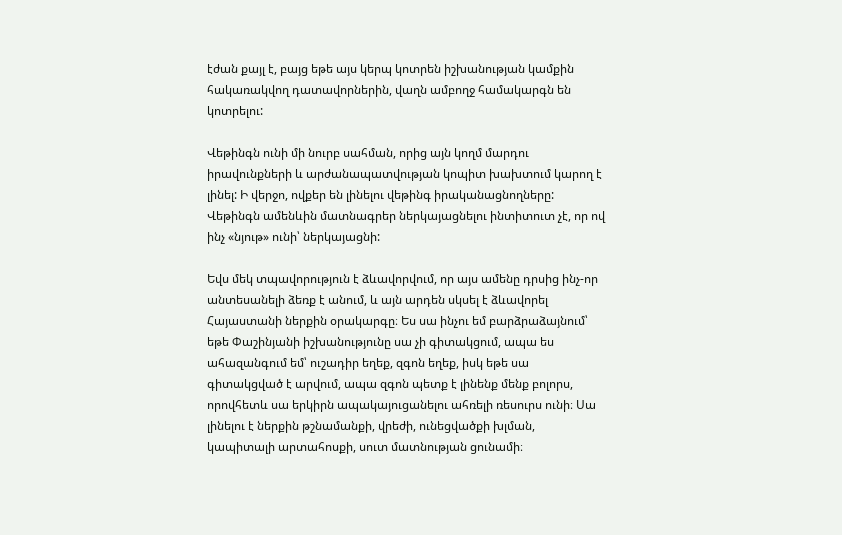էժան քայլ է, բայց եթե այս կերպ կոտրեն իշխանության կամքին հակառակվող դատավորներին, վաղն ամբողջ համակարգն են կոտրելու:

Վեթինգն ունի մի նուրբ սահման, որից այն կողմ մարդու իրավունքների և արժանապատվության կոպիտ խախտում կարող է լինել: Ի վերջո, ովքեր են լինելու վեթինգ իրականացնողները: Վեթինգն ամենևին մատնագրեր ներկայացնելու ինտիտուտ չէ, որ ով ինչ «նյութ» ունի՝ ներկայացնի:

Եվս մեկ տպավորություն է ձևավորվում, որ այս ամենը դրսից ինչ-որ անտեսանելի ձեռք է անում, և այն արդեն սկսել է ձևավորել Հայաստանի ներքին օրակարգը։ Ես սա ինչու եմ բարձրաձայնում՝ եթե Փաշինյանի իշխանությունը սա չի գիտակցում, ապա ես ահազանգում եմ՝ ուշադիր եղեք, զգոն եղեք, իսկ եթե սա գիտակցված է արվում, ապա զգոն պետք է լինենք մենք բոլորս, որովհետև սա երկիրն ապակայուցանելու ահռելի ռեսուրս ունի։ Սա լինելու է ներքին թշնամանքի, վրեժի, ունեցվածքի խլման, կապիտալի արտահոսքի, սուտ մատնության ցունամի։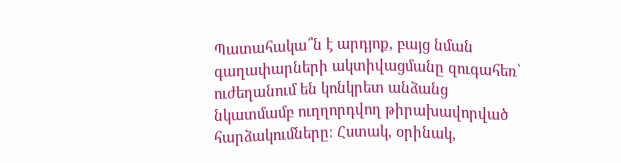Պատահակա՞ն է արդյոք, բայց նման գաղափարների ակտիվացմանը զուգահեռ՝ ուժեղանում են կոնկրետ անձանց նկատմամբ ուղղորդվող թիրախավորված հարձակումները։ Հստակ, օրինակ,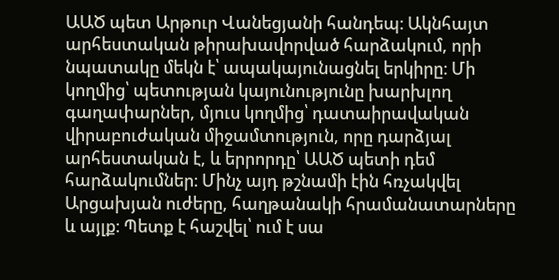ԱԱԾ պետ Արթուր Վանեցյանի հանդեպ։ Ակնհայտ արհեստական թիրախավորված հարձակում, որի նպատակը մեկն է՝ ապակայունացնել երկիրը։ Մի կողմից՝ պետության կայունությունը խարխլող գաղափարներ, մյուս կողմից՝ դատաիրավական վիրաբուժական միջամտություն, որը դարձյալ արհեստական է, և երրորդը՝ ԱԱԾ պետի դեմ հարձակումներ։ Մինչ այդ թշնամի էին հռչակվել Արցախյան ուժերը, հաղթանակի հրամանատարները և այլք։ Պետք է հաշվել՝ ում է սա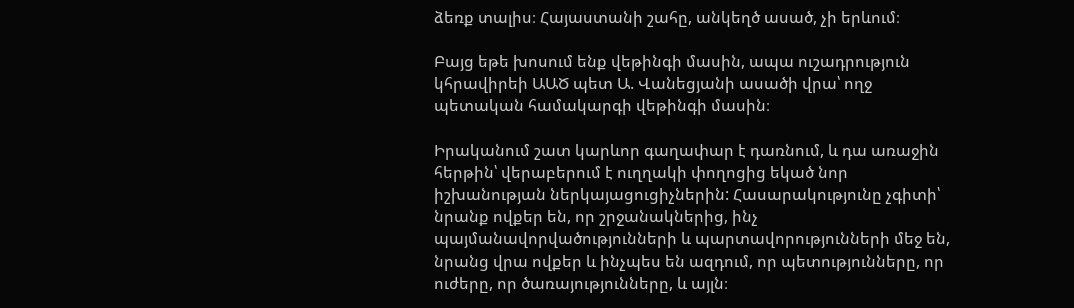ձեռք տալիս։ Հայաստանի շահը, անկեղծ ասած, չի երևում։

Բայց եթե խոսում ենք վեթինգի մասին, ապա ուշադրություն կհրավիրեի ԱԱԾ պետ Ա. Վանեցյանի ասածի վրա՝ ողջ պետական համակարգի վեթինգի մասին։

Իրականում շատ կարևոր գաղափար է դառնում, և դա առաջին հերթին՝ վերաբերում է ուղղակի փողոցից եկած նոր իշխանության ներկայացուցիչներին: Հասարակությունը չգիտի՝ նրանք ովքեր են, որ շրջանակներից, ինչ պայմանավորվածությունների և պարտավորությունների մեջ են, նրանց վրա ովքեր և ինչպես են ազդում, որ պետությունները, որ ուժերը, որ ծառայությունները, և այլն։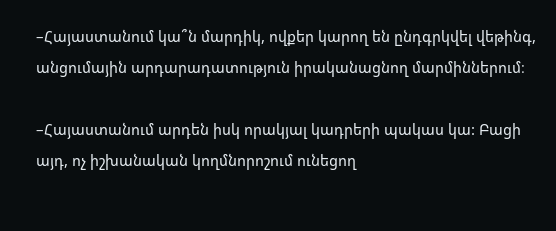–Հայաստանում կա՞ն մարդիկ, ովքեր կարող են ընդգրկվել վեթինգ, անցումային արդարադատություն իրականացնող մարմիններում։

–Հայաստանում արդեն իսկ որակյալ կադրերի պակաս կա: Բացի այդ, ոչ իշխանական կողմնորոշում ունեցող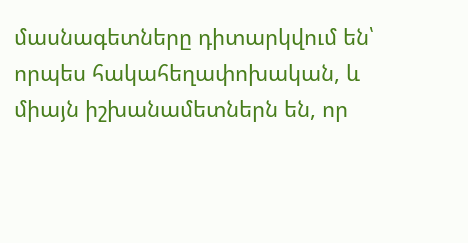մասնագետները դիտարկվում են՝ որպես հակահեղափոխական, և միայն իշխանամետներն են, որ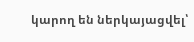կարող են ներկայացվել՝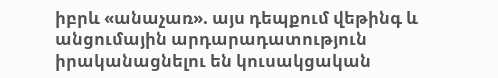իբրև «անաչառ». այս դեպքում վեթինգ և անցումային արդարադատություն իրականացնելու են կուսակցական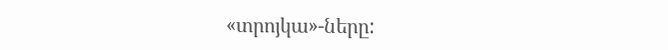«տրոյկա»-ները: